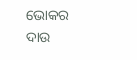ଭୋକର ଦାଉ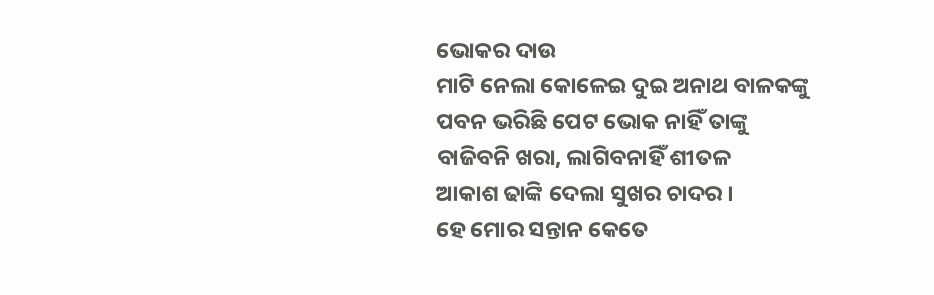ଭୋକର ଦାଉ
ମାଟି ନେଲା କୋଳେଇ ଦୁଇ ଅନାଥ ବାଳକଙ୍କୁ
ପବନ ଭରିଛି ପେଟ ଭୋକ ନାହିଁ ତାଙ୍କୁ
ବାଜିବନି ଖରା, ଲାଗିବନାହିଁ ଶୀତଳ
ଆକାଶ ଢାଙ୍କି ଦେଲା ସୁଖର ଚାଦର ।
ହେ ମୋର ସନ୍ତାନ କେତେ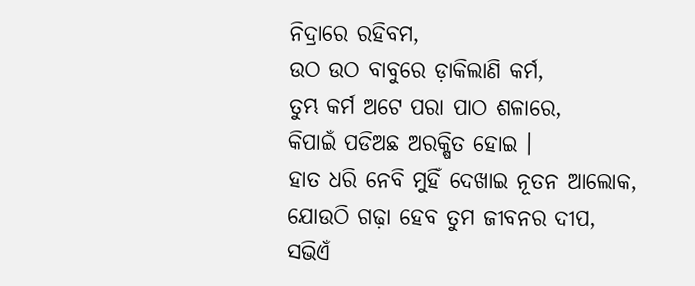ନିଦ୍ରାରେ ରହିବମ,
ଉଠ ଉଠ ବାବୁରେ ଡ଼ାକିଲାଣି କର୍ମ,
ତୁମ୍ଭ କର୍ମ ଅଟେ ପରା ପାଠ ଶଳାରେ,
କିପାଇଁ ପଡିଅଛ ଅରକ୍ଷିତ ହୋଇ ।
ହାତ ଧରି ନେବି ମୁହିଁ ଦେଖାଇ ନୂତନ ଆଲୋକ,
ଯୋଉଠି ଗଢ଼ା ହେବ ତୁମ ଜୀବନର ଦୀପ,
ସଭିଏଁ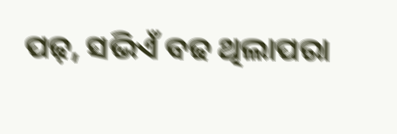ପଢ଼, ସଭିଏଁ ବଢ ଥିଲାପରା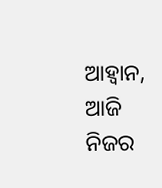ଆହ୍ୱାନ,
ଆଜି ନିଜର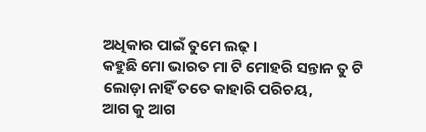ଅଧିକାର ପାଇଁ ତୁମେ ଲଢ଼ ।
କହୁଛି ମୋ ଭାରତ ମା ଟି ମୋହରି ସନ୍ତାନ ତୁ ଟି
ଲୋଡ଼ା ନାହିଁ ତତେ କାହାରି ପରିଚୟ,
ଆଗ କୁ ଆଗ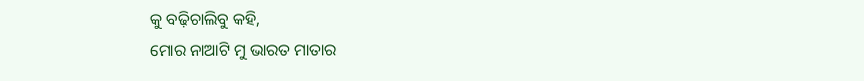କୁ ବଢ଼ିଚାଲିବୁ କହି,
ମୋର ନାଆଟି ମୁ ଭାରତ ମାତାର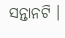ସନ୍ତାନଟି ।